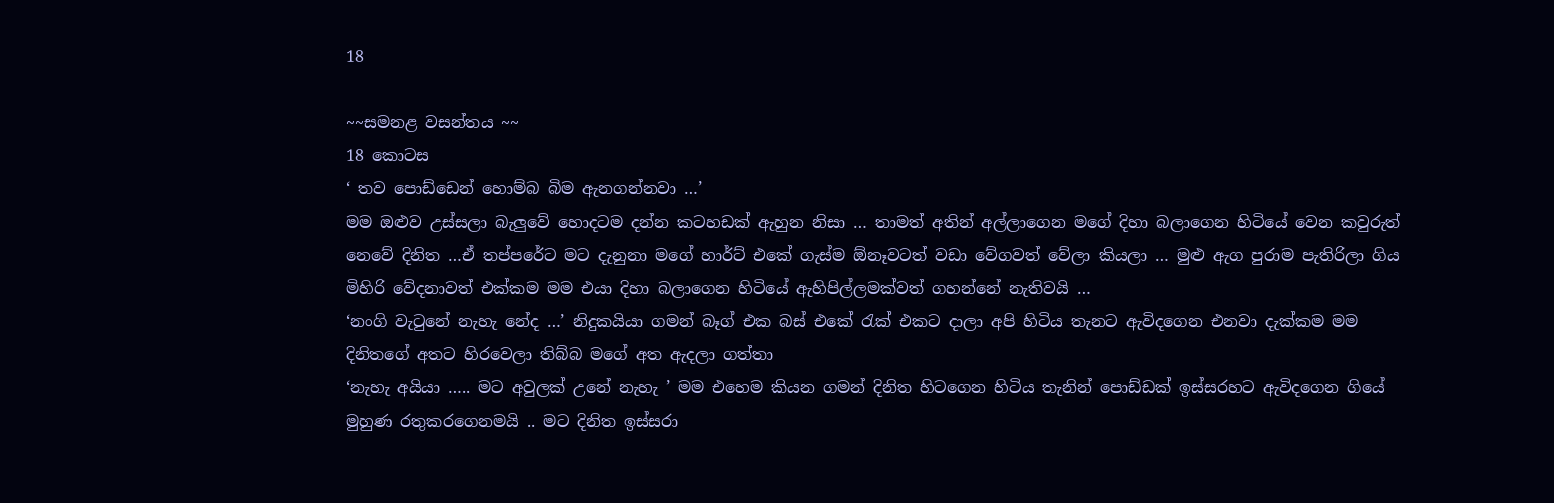18

~~සමනළ වසන්තය ~~
18 කොටස
‘ තව පොඩ්ඩෙන් හොම්බ බිම ඇනගන්නවා …’
මම ඔළුව උස්සලා බැලුවේ හොදටම දන්න කටහඩක් ඇහුන නිසා … තාමත් අතින් අල්ලාගෙන මගේ දිහා බලාගෙන හිටියේ වෙන කවුරුත් නෙවේ දිනිත …ඒ තප්පරේට මට දැනුනා මගේ හාර්ට් එකේ ගැස්ම ඕනෑවටත් වඩා වේගවත් වේලා කියලා … මුළු ඇග පුරාම පැතිරිලා ගිය මිහිරි වේදනාවත් එක්කම මම එයා දිහා බලාගෙන හිටියේ ඇහිපිල්ලමක්වත් ගහන්නේ නැතිවයි …
‘නංගි වැටුනේ නැහැ නේද …’ නිදුකයියා ගමන් බෑග් එක බස් එකේ රැක් එකට දාලා අපි හිටිය තැනට ඇවිදගෙන එනවා දැක්කම මම දිනිතගේ අතට හිරවෙලා තිබ්බ මගේ අත ඇදලා ගත්තා
‘නැහැ අයියා ….. මට අවුලක් උනේ නැහැ ’ මම එහෙම කියන ගමන් දිනිත හිටගෙන හිටිය තැනින් පොඩ්ඩක් ඉස්සරහට ඇවිදගෙන ගියේ මුහුණ රතුකරගෙනමයි .. මට දිනිත ඉස්සරා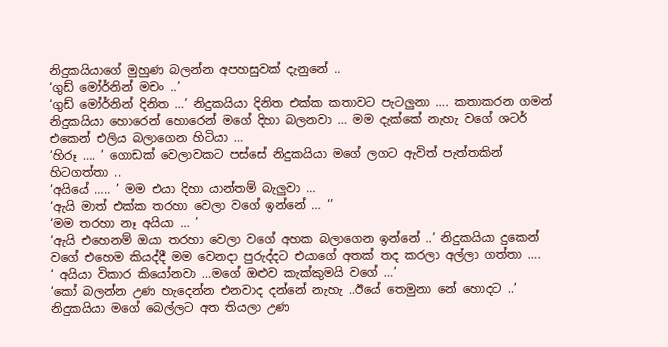නිදුකයියාගේ මුහුණ බලන්න අපහසුවක් දැනුනේ ..
‘ගුඩ් මෝර්නින් මචං ..’
‘ගුඩ් මෝර්නින් දිනිත …’ නිදුකයියා දිනිත එක්ක කතාවට පැටලුනා …. කතාකරන ගමන් නිදුකයියා හොරෙන් හොරෙන් මගේ දිහා බලනවා … මම දැක්කේ නැහැ වගේ ශටර් එකෙන් එලිය බලාගෙන හිටියා …
‘හිරූ …. ’ ගොඩක් වෙලාවකට පස්සේ නිදුකයියා මගේ ලගට ඇවිත් පැත්තකින් හිටගත්තා ..
‘අයියේ ….. ’ මම එයා දිහා යාන්තම් බැලුවා …
‘ඇයි මාත් එක්ක තරහා වෙලා වගේ ඉන්නේ … ‘’
‘මම තරහා නෑ අයියා … ’
‘ඇයි එහෙනම් ඔයා තරහා වෙලා වගේ අහක බලාගෙන ඉන්නේ ..’ නිදුකයියා දුකෙන් වගේ එහෙම කියද්දී මම වෙනදා පුරුද්දට එයාගේ අතක් තද කරලා අල්ලා ගත්තා ….
‘ අයියා විකාර කියෝනවා …මගේ ඔළුව කැක්කුමයි වගේ …’
‘කෝ බලන්න උණ හැදෙන්න එනවාද දන්නේ නැහැ ..ඊයේ තෙමුනා නේ හොදට ..’ නිදුකයියා මගේ බෙල්ලට අත තියලා උණ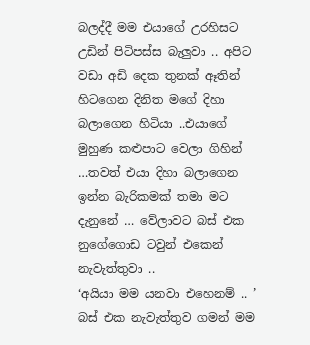බලද්දී මම එයාගේ උරහිසට උඩින් පිටිපස්ස බැලුවා .. අපිට වඩා අඩි දෙක තුනක් ඈතින් හිටගෙන දිනිත මගේ දිහා බලාගෙන හිටියා ..එයාගේ මුහුණ කළුපාට වෙලා ගිහින් …තවත් එයා දිහා බලාගෙන ඉන්න බැරිකමක් තමා මට දැනුනේ … වේලාවට බස් එක නුගේගොඩ ටවුන් එකෙන් නැවැත්තුවා ..
‘අයියා මම යනවා එහෙනම් .. ’ බස් එක නැවැත්තුව ගමන් මම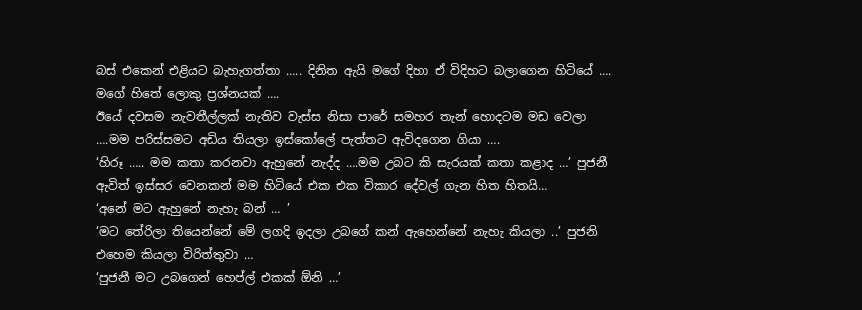බස් එකෙන් එළියට බැහැගත්තා ….. දිනිත ඇයි මගේ දිහා ඒ විදිහට බලාගෙන හිටියේ …. මගේ හිතේ ලොකු ප්‍රශ්නයක් ….
ඊයේ දවසම නැවතීල්ලක් නැතිව වැස්ස නිසා පාරේ සමහර තැන් හොදටම මඩ වෙලා ….මම පරිස්සමට අඩිය තියලා ඉස්කෝලේ පැත්තට ඇවිදගෙන ගියා ….
‘හිරූ ….. මම කතා කරනවා ඇහුනේ නැද්ද ….මම උබට කි සැරයක් කතා කළාද …’ පුජනී ඇවිත් ඉස්සර වෙනකන් මම හිටියේ එක එක විකාර දේවල් ගැන හිත හිතයි…
‘අනේ මට ඇහුනේ නැහැ බන් … ’
‘මට තේරිලා තියෙන්නේ මේ ලගදි ඉදලා උබගේ කන් ඇහෙන්නේ නැහැ කියලා ..’ පුජනි එහෙම කියලා විරිත්තුවා …
‘පුජනී මට උබගෙන් හෙප්ල් එකක් ඕනි …’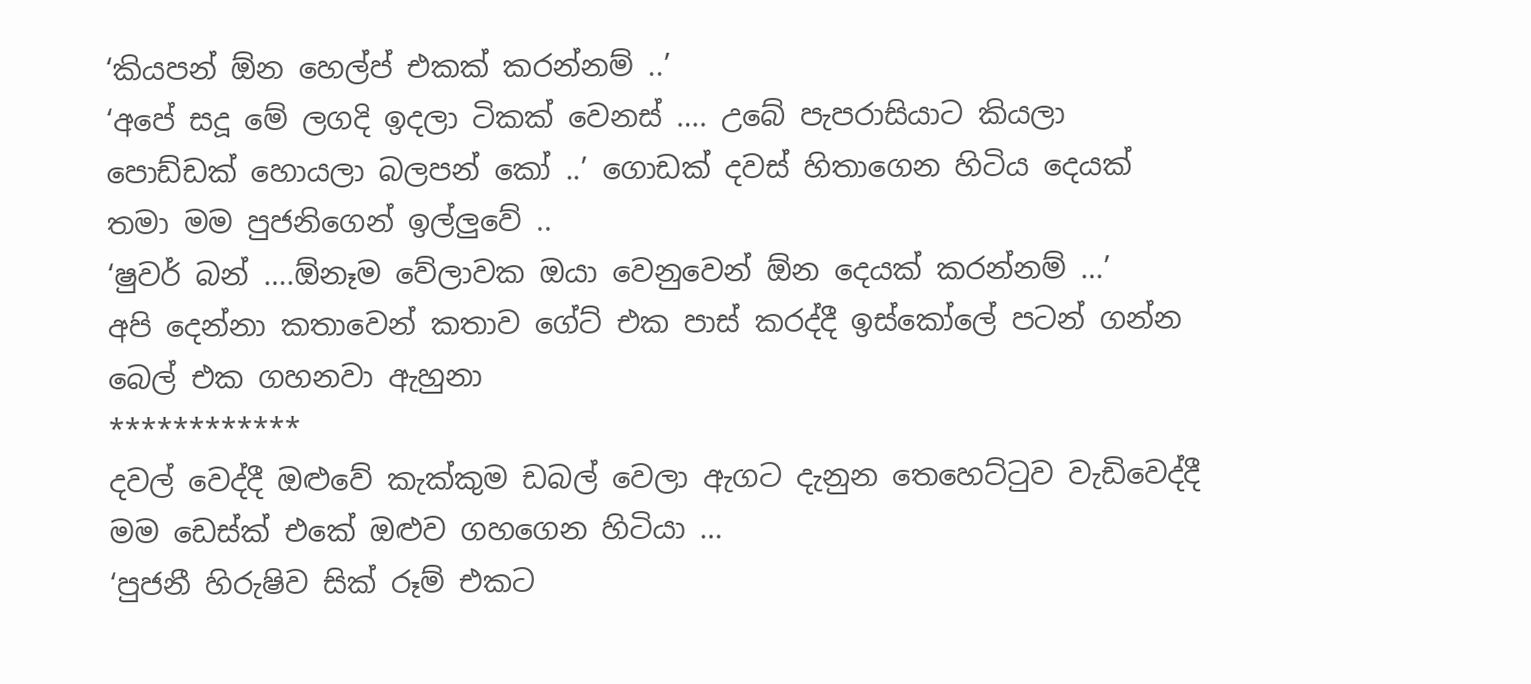‘කියපන් ඕන හෙල්ප් එකක් කරන්නම් ..’
‘අපේ සදූ මේ ලගදි ඉදලා ටිකක් වෙනස් …. උබේ පැපරාසියාට කියලා පොඩ්ඩක් හොයලා බලපන් කෝ ..’ ගොඩක් දවස් හිතාගෙන හිටිය දෙයක් තමා මම පුජනිගෙන් ඉල්ලුවේ ..
‘ෂුවර් බන් ….ඕනෑම වේලාවක ඔයා වෙනුවෙන් ඕන දෙයක් කරන්නම් …’
අපි දෙන්නා කතාවෙන් කතාව ගේට් එක පාස් කරද්දී ඉස්කෝලේ පටන් ගන්න බෙල් එක ගහනවා ඇහුනා
************
දවල් වෙද්දී ඔළුවේ කැක්කුම ඩබල් වෙලා ඇගට දැනුන තෙහෙට්ටුව වැඩිවෙද්දී මම ඩෙස්ක් එකේ ඔළුව ගහගෙන හිටියා …
‘පුජනී හිරුෂිව සික් රූම් එකට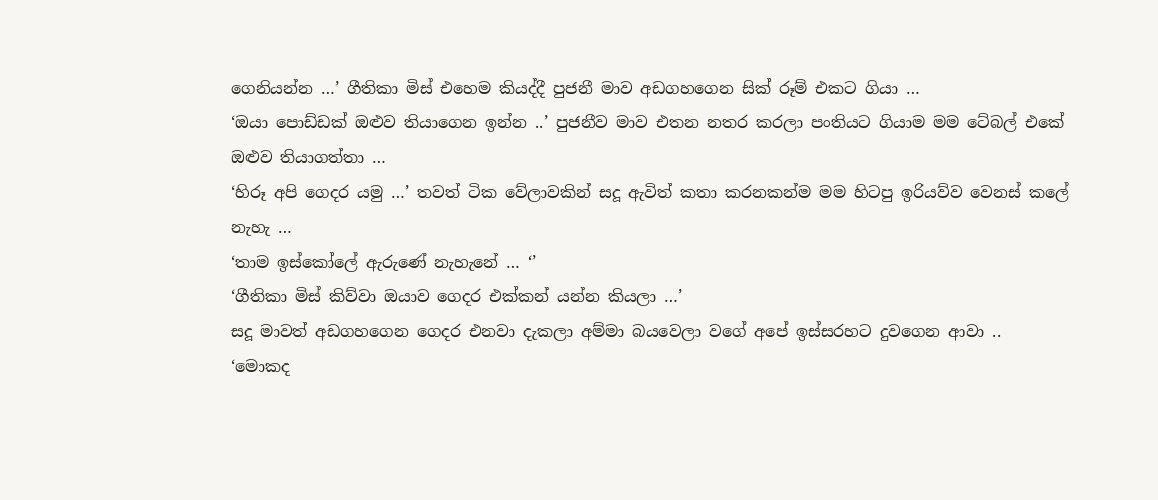ගෙනියන්න …’ ගීතිකා මිස් එහෙම කියද්දී පුජනී මාව අඩගහගෙන සික් රූම් එකට ගියා …
‘ඔයා පොඩ්ඩක් ඔළුව තියාගෙන ඉන්න ..’ පුජනීව මාව එතන නතර කරලා පංතියට ගියාම මම ටේබල් එකේ ඔළුව තියාගත්තා …
‘හිරූ අපි ගෙදර යමු …’ තවත් ටික වේලාවකින් සදූ ඇවිත් කතා කරනකන්ම මම හිටපු ඉරියව්ව වෙනස් කලේ නැහැ …
‘තාම ඉස්කෝලේ ඇරුණේ නැහැනේ … ‘’
‘ගීතිකා මිස් කිව්වා ඔයාව ගෙදර එක්කන් යන්න කියලා …’
සදූ මාවත් අඩගහගෙන ගෙදර එනවා දැකලා අම්මා බයවෙලා වගේ අපේ ඉස්සරහට දුවගෙන ආවා ..
‘මොකද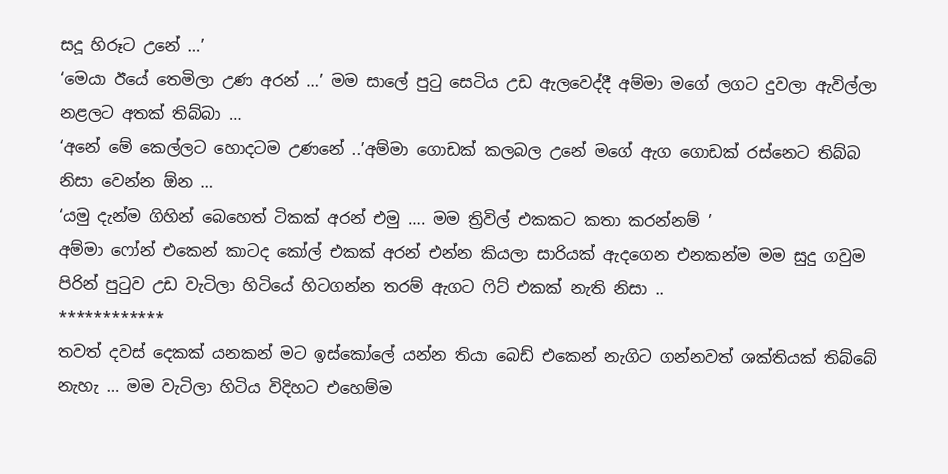සදූ හිරූට උනේ …’
‘මෙයා ඊයේ තෙමිලා උණ අරන් …’ මම සාලේ පුටු සෙටිය උඩ ඇලවෙද්දී අම්මා මගේ ලගට දුවලා ඇවිල්ලා නළලට අතක් තිබ්බා …
‘අනේ මේ කෙල්ලට හොදටම උණනේ ..’අම්මා ගොඩක් කලබල උනේ මගේ ඇග ගොඩක් රස්නෙට තිබ්බ නිසා වෙන්න ඕන …
‘යමු දැන්ම ගිහින් බෙහෙත් ටිකක් අරන් එමු …. මම ත්‍රිවිල් එකකට කතා කරන්නම් ’
අම්මා ෆෝන් එකෙන් කාටද කෝල් එකක් අරන් එන්න කියලා සාරියක් ඇදගෙන එනකන්ම මම සුදු ගවුම පිරින් පුටුව උඩ වැටිලා හිටියේ හිටගන්න තරම් ඇගට ෆිට් එකක් නැති නිසා ..
************
තවත් දවස් දෙකක් යනකන් මට ඉස්කෝලේ යන්න තියා බෙඩ් එකෙන් නැගිට ගන්නවත් ශක්තියක් තිබ්බේ නැහැ … මම වැටිලා හිටිය විදිහට එහෙම්ම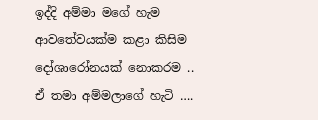ඉද්දි අම්මා මගේ හැම ආවතේවයක්ම කළා කිසිම දෝශාරෝනයක් නොකරම .. ඒ තමා අම්මලාගේ හැටි ….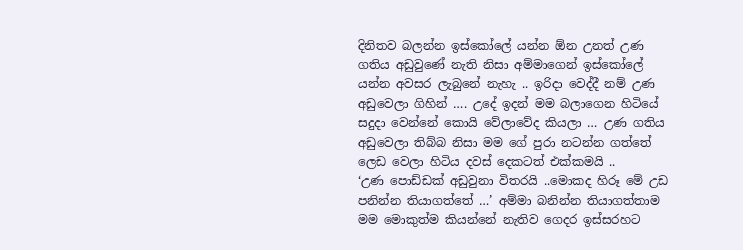දිනිතව බලන්න ඉස්කෝලේ යන්න ඕන උනත් උණ ගතිය අඩුවුණේ නැති නිසා අම්මාගෙන් ඉස්කෝලේ යන්න අවසර ලැබුනේ නැහැ .. ඉරිදා වෙද්දී නම් උණ අඩුවෙලා ගිහින් …. උදේ ඉදන් මම බලාගෙන හිටියේ සදුදා වෙන්නේ කොයි වේලාවේද කියලා … උණ ගතිය අඩුවෙලා තිබ්බ නිසා මම ගේ පුරා නටන්න ගත්තේ ලෙඩ වෙලා හිටිය දවස් දෙකටත් එක්කමයි ..
‘උණ පොඩ්ඩක් අඩුවුනා විතරයි ..මොකද හිරූ මේ උඩ පනින්න තියාගත්තේ …’ අම්මා බනින්න තියාගත්තාම මම මොකුත්ම කියන්නේ නැතිව ගෙදර ඉස්සරහට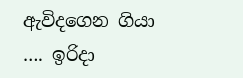ඇවිදගෙන ගියා …. ඉරිදා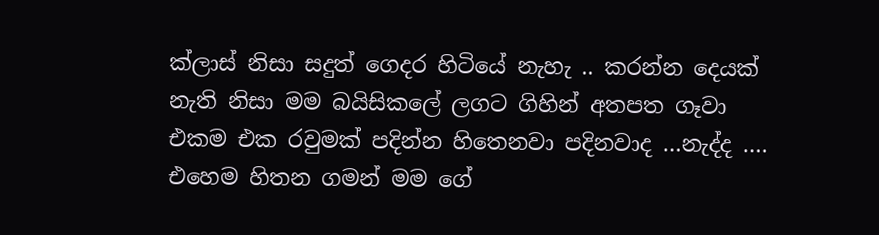ක්ලාස් නිසා සදුත් ගෙදර හිටියේ නැහැ .. කරන්න දෙයක් නැති නිසා මම බයිසිකලේ ලගට ගිහින් අතපත ගෑවා
එකම එක රවුමක් පදින්න හිතෙනවා පදිනවාද …නැද්ද …. එහෙම හිතන ගමන් මම ගේ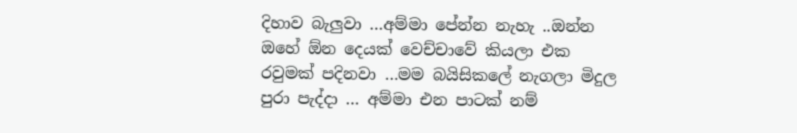දිහාව බැලුවා …අම්මා පේන්න නැහැ ..ඔන්න ඔහේ ඕන දෙයක් වෙච්චාවේ කියලා එක රවුමක් පදිනවා …මම බයිසිකලේ නැගලා මිදුල පුරා පැද්දා … අම්මා එන පාටක් නම්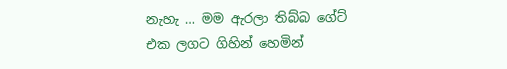නැහැ … මම ඇරලා තිබ්බ ගේට් එක ලගට ගිහින් හෙමින්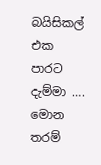බයිසිකල් එක පාරට දැම්මා ….
මොන තරම්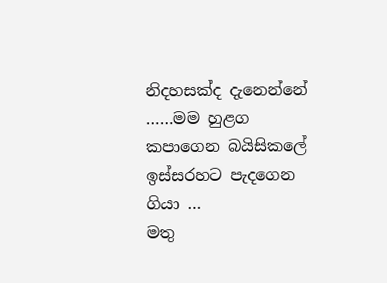නිදහසක්ද දැනෙන්නේ ……මම හුළග කපාගෙන බයිසිකලේ ඉස්සරහට පැදගෙන ගියා …
මතු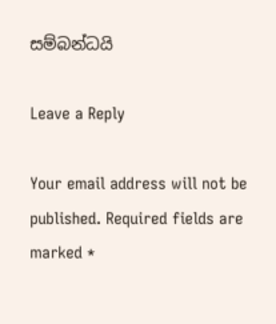සම්බන්ධයි

Leave a Reply

Your email address will not be published. Required fields are marked *